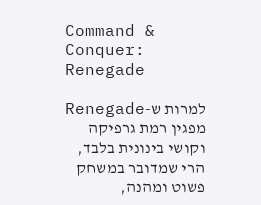Command & Conquer: Renegade

למרות ש-Renegade מפגין רמת גרפיקה וקושי בינונית בלבד, הרי שמדובר במשחק פשוט ומהנה,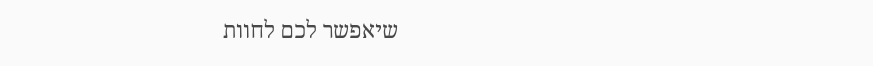שיאפשר לכם לחוות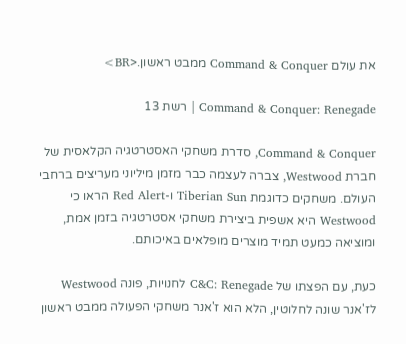את עולם Command & Conquer ממבט ראשון.<BR>

Command & Conquer: Renegade | רשת 13

Command & Conquer, סדרת משחקי האסטרטגיה הקלאסית של חברת Westwood, צברה לעצמה כבר מזמן מיליוני מעריצים ברחבי העולם. משחקים כדוגמת Tiberian Sun ו-Red Alert הראו כי Westwood היא אשפית ביצירת משחקי אסטרטגיה בזמן אמת, ומוציאה כמעט תמיד מוצרים מופלאים באיכותם.

כעת, עם הפצתו של C&C: Renegade לחנויות, פונה Westwood לז'אנר שונה לחלוטין, הלא הוא ז'אנר משחקי הפעולה ממבט ראשון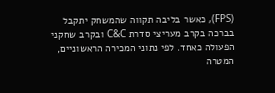(FPS), כאשר בליבה תקווה שהמשחק יתקבל בברכה בקרב מעריצי סדרת C&C ובקרב שחקני הפעולה כאחד. לפי נתוני המכירה הראשוניים, המטרה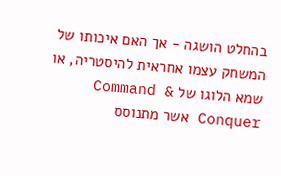בהחלט הושגה - אך האם איכותו של המשחק עצמו אחראית להיסטריה, או שמא הלוגו של Command & Conquer אשר מתנוסס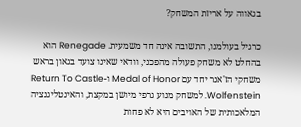בגאווה על אריזת המשחק?

כרגיל בעולמנו, התשובה אינה חד משמעית. Renegade הוא בהחלט לא משחק פעולה מהפכני, וודאי שאינו צועד בגאון בראש משחקי הז'אנר יחד עם Medal of Honor ו-Return To Castle Wolfenstein. למשחק מנוע גרפי מיושן במקצת, והאינטליגנציה המלאכותית של האויבים היא לא פחות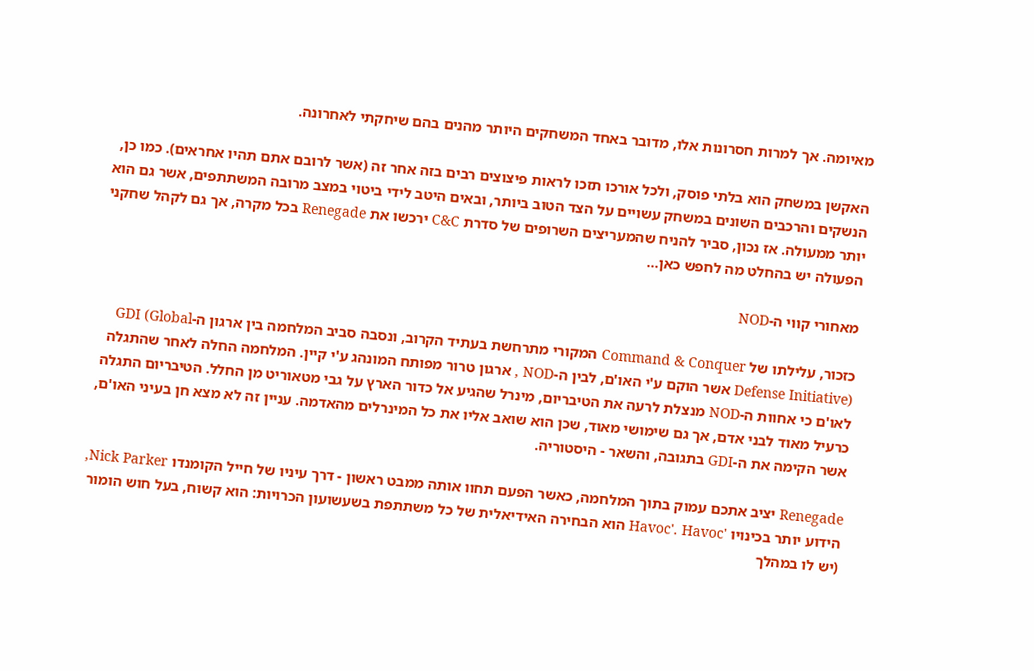מאיומה. אך למרות חסרונות אלו, מדובר באחד המשחקים היותר מהנים בהם שיחקתי לאחרונה.

האקשן במשחק הוא בלתי פוסק, ולכל אורכו תזכו לראות פיצוצים רבים בזה אחר זה (אשר לרובם אתם תהיו אחראים). כמו כן, הנשקים והרכבים השונים במשחק עשויים על הצד הטוב ביותר, ובאים היטב לידי ביטוי במצב מרובה המשתתפים, אשר גם הוא יותר ממעולה. אז נכון, סביר להניח שהמעריצים השרופים של סדרת C&C ירכשו את Renegade בכל מקרה, אך גם לקהל שחקני הפעולה יש בהחלט מה לחפש כאן...

מאחורי קווי ה-NOD

כזכור, עלילתו של Command & Conquer המקורי מתרחשת בעתיד הקרוב, ונסבה סביב המלחמה בין ארגון ה-GDI (Global Defense Initiative) אשר הוקם ע'י האו'ם, לבין ה-NOD , ארגון טרור מפותח המונהג ע'י קיין. המלחמה החלה לאחר שהתגלה לאו'ם כי אחוות ה-NOD מנצלת לרעה את הטיבריום, מינרל שהגיע אל כדור הארץ על גבי מטאוריט מן החלל. הטיבריום התגלה כרעיל מאוד לבני אדם, אך גם שימושי מאוד, שכן הוא שואב אליו את כל המינרלים מהאדמה. עניין זה לא מצא חן בעיני האו'ם, אשר הקימה את ה-GDI בתגובה, והשאר - היסטוריה.

Renegade יציב אתכם עמוק בתוך המלחמה, כאשר הפעם תחוו אותה ממבט ראשון - דרך עיניו של חייל הקומנדו Nick Parker, הידוע יותר בכינויו 'Havoc'. Havoc הוא הבחירה האידיאלית של כל משתתפת בשעשועון הכרויות: הוא קשוח, בעל חוש הומור (יש לו במהלך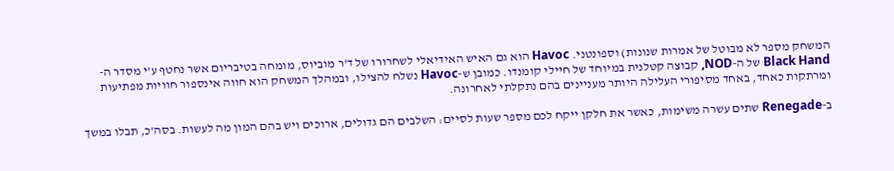המשחק מספר לא מבוטל של אמרות שנונות) וספונטני. Havoc הוא גם האיש האידיאלי לשחרורו של ד'ר מוביוס, מומחה בטיבריום אשר נחטף ע'י מסדר ה-Black Hand של ה-NOD, קבוצה קטלנית במיוחד של חיילי קומנדו. כמובן ש-Havoc נשלח להצילו, ובמהלך המשחק הוא חווה אינספור חוויות מפתיעות ומרתקות כאחד, באחד מסיפורי העלילה היותר מעניינים בהם נתקלתי לאחרונה.

ב-Renegade שתים עשרה משימות, כאשר את חלקן ייקח לכם מספר שעות לסיים: השלבים הם גדולים, ארוכים ויש בהם המון מה לעשות. בסה'כ, תבלו במשך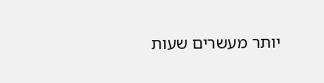יותר מעשרים שעות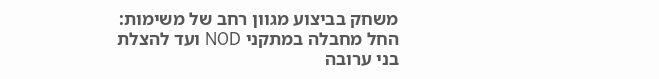משחק בביצוע מגוון רחב של משימות: החל מחבלה במתקני NOD ועד להצלת בני ערובה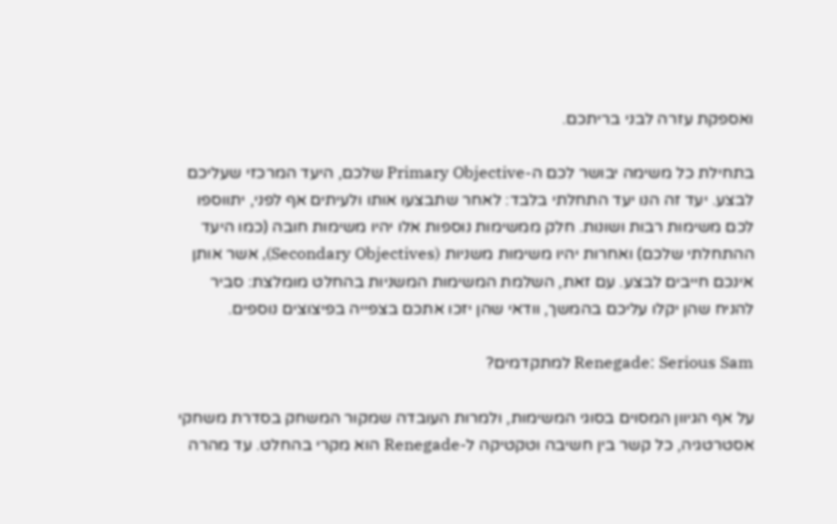ואספקת עזרה לבני בריתכם.

בתחילת כל משימה יבושר לכם ה-Primary Objective שלכם, היעד המרכזי שעליכם לבצע. יעד זה הנו יעד התחלתי בלבד: לאחר שתבצעו אותו ולעיתים אף לפני, יתווספו לכם משימות רבות ושונות. חלק ממשימות נוספות אלו יהיו משימות חובה (כמו היעד ההתחלתי שלכם) ואחרות יהיו משימות משניות (Secondary Objectives), אשר אותן אינכם חייבים לבצע. עם זאת, השלמת המשימות המשניות בהחלט מומלצת: סביר להניח שהן יקלו עליכם בהמשך, וודאי שהן יזכו אתכם בצפייה בפיצוצים נוספים.

Renegade: Serious Sam למתקדמים?

על אף הגיוון המסוים בסוגי המשימות, ולמרות העובדה שמקור המשחק בסדרת משחקי אסטרטגיה, כל קשר בין חשיבה וטקטיקה ל-Renegade הוא מקרי בהחלט. עד מהרה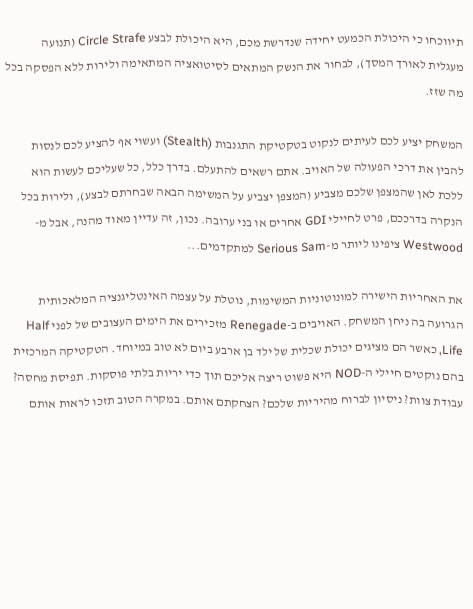תיווכחו כי היכולת הכמעט יחידה שנדרשת מכם, היא היכולת לבצע Circle Strafe (תנועה מעגלית לאורך המסך), לבחור את הנשק המתאים לסיטואציה המתאימה ולירות ללא הפסקה בכל מה שזז.

המשחק יציע לכם לעיתים לנקוט בטקטיקת התגנבות (Stealth) ועשוי אף להציע לכם לנסות להבין את דרכי הפעולה של האויב. אתם רשאים להתעלם. בדרך כלל, כל שעליכם לעשות הוא ללכת לאן שהמצפן שלכם מצביע (המצפן יצביע על המשימה הבאה שבחרתם לבצע), ולירות בכל הנקרה בדרככם, פרט לחיילי GDI אחרים או בני ערובה. נכון, זה עדיין מאוד מהנה, אבל מ-Westwood ציפינו ליותר מ-Serious Sam למתקדמים...

את האחריות הישירה למונוטוניות המשימות, נוטלת על עצמה האינטליגנציה המלאכותית הגרועה בה ניחן המשחק. האויבים ב-Renegade מזכירים את הימים העצובים של לפני Half Life, כאשר הם מציגים יכולת שכלית של ילד בן ארבע ביום לא טוב במיוחד. הטקטיקה המרכזית בהם נוקטים חיילי ה-NOD היא פשוט ריצה אליכם תוך כדי יריות בלתי פוסקות. תפיסת מחסה? עבודת צוות? ניסיון לברוח מהיריות שלכם? הצחקתם אותם. במקרה הטוב תזכו לראות אותם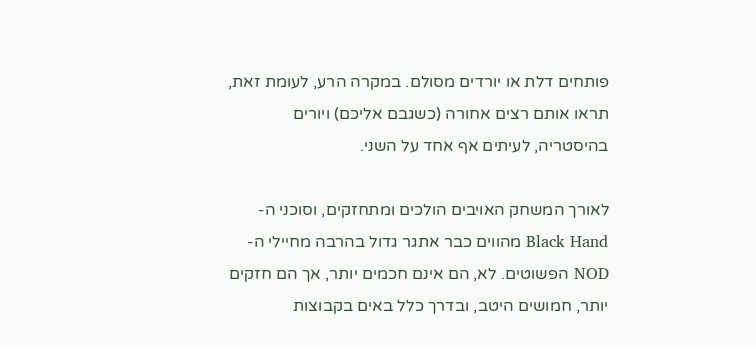פותחים דלת או יורדים מסולם. במקרה הרע, לעומת זאת, תראו אותם רצים אחורה (כשגבם אליכם) ויורים בהיסטריה, לעיתים אף אחד על השני.

לאורך המשחק האויבים הולכים ומתחזקים, וסוכני ה-Black Hand מהווים כבר אתגר גדול בהרבה מחיילי ה-NOD הפשוטים. לא, הם אינם חכמים יותר, אך הם חזקים יותר, חמושים היטב, ובדרך כלל באים בקבוצות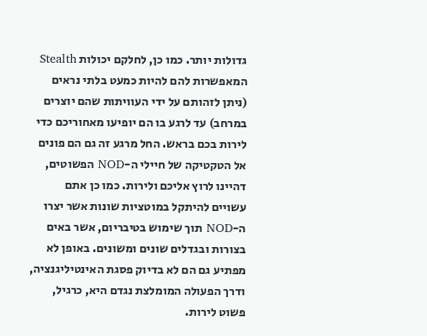גדולות יותר. כמו כן, לחלקם יכולות Stealth המאפשרות להם להיות כמעט בלתי נראים (ניתן לזהותם על ידי העוויתות שהם יוצרים במרחב) עד לרגע בו הם יופיעו מאחוריכם כדי לירות בכם בראש. החל מרגע זה גם הם פונים אל הטקטיקה של חיילי ה-NOD הפשוטים, דהיינו לרוץ אליכם ולירות. כמו כן אתם עשויים להיתקל במוטציות שונות אשר יצרו ה-NOD תוך שימוש בטיבריום, אשר באים בצורות ובגדלים שונים ומשונים. באופן לא מפתיע גם הם לא בדיוק פסגת האינטיליגנציה, ודרך הפעולה המומלצת נגדם היא, כרגיל, פשוט לירות.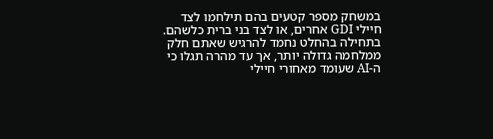במשחק מספר קטעים בהם תילחמו לצד חיילי GDI אחרים, או לצד בני ברית כלשהם. בתחילה בהחלט נחמד להרגיש שאתם חלק ממלחמה גדולה יותר, אך עד מהרה תגלו כי ה-AI שעומד מאחורי חיילי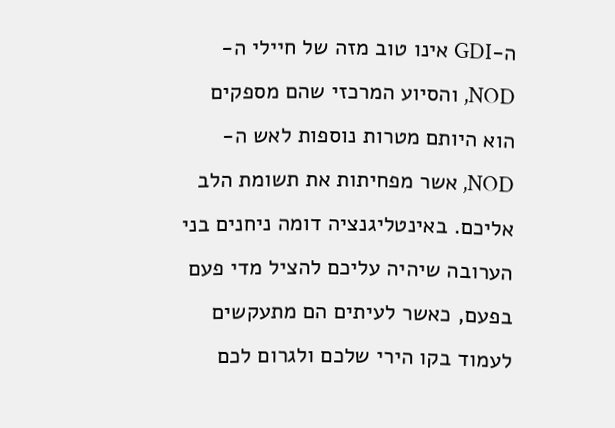ה-GDI אינו טוב מזה של חיילי ה-NOD, והסיוע המרכזי שהם מספקים הוא היותם מטרות נוספות לאש ה-NOD, אשר מפחיתות את תשומת הלב אליכם. באינטליגנציה דומה ניחנים בני הערובה שיהיה עליכם להציל מדי פעם בפעם, כאשר לעיתים הם מתעקשים לעמוד בקו הירי שלכם ולגרום לכם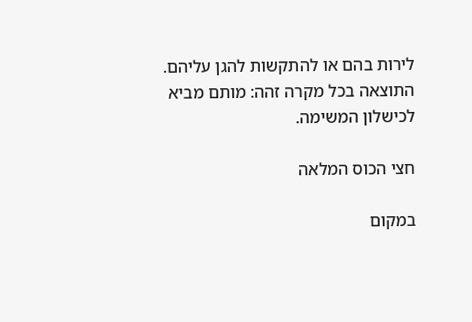לירות בהם או להתקשות להגן עליהם. התוצאה בכל מקרה זהה: מותם מביא לכישלון המשימה.

חצי הכוס המלאה

במקום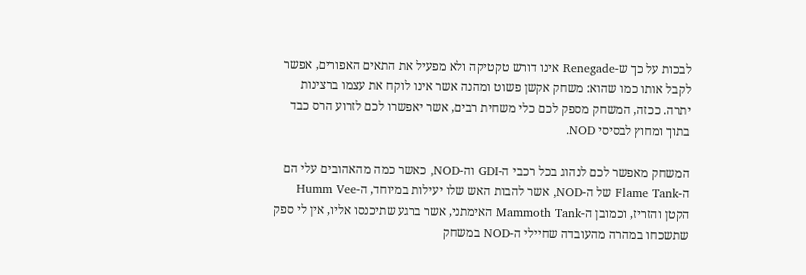לבכות על כך ש-Renegade אינו דורש טקטיקה ולא מפעיל את התאים האפורים, אפשר לקבל אותו כמו שהוא: משחק אקשן פשוט ומהנה אשר אינו לוקח את עצמו ברצינות יתרה. ככזה, המשחק מספק לכם כלי משחית רבים, אשר יאפשרו לכם לזרוע הרס כבד בתוך ומחוץ לבסיסי NOD.

המשחק מאפשר לכם לנהוג בכל רכבי ה-GDI וה-NOD, כאשר כמה מהאהובים עלי הם ה-Flame Tank של ה-NOD, אשר להבות האש שלו יעילות במיוחד, ה-Humm Vee הקטן והזריז, וכמובן ה-Mammoth Tank האימתני, אשר ברגע שתיכנסו אליו, אין לי ספק שתשכחו במהרה מהעובדה שחיילי ה-NOD במשחק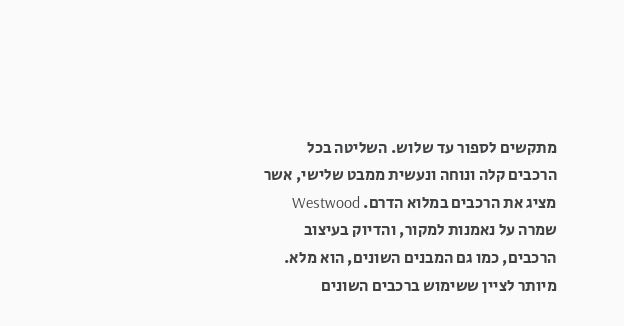מתקשים לספור עד שלוש. השליטה בכל הרכבים קלה ונוחה ונעשית ממבט שלישי, אשר מציג את הרכבים במלוא הדרם. Westwood שמרה על נאמנות למקור, והדיוק בעיצוב הרכבים, כמו גם המבנים השונים, הוא מלא. מיותר לציין ששימוש ברכבים השונים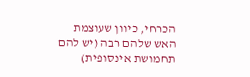הכרחי, כיוון שעוצמת האש שלהם רבה (יש להם תחמושת אינסופית)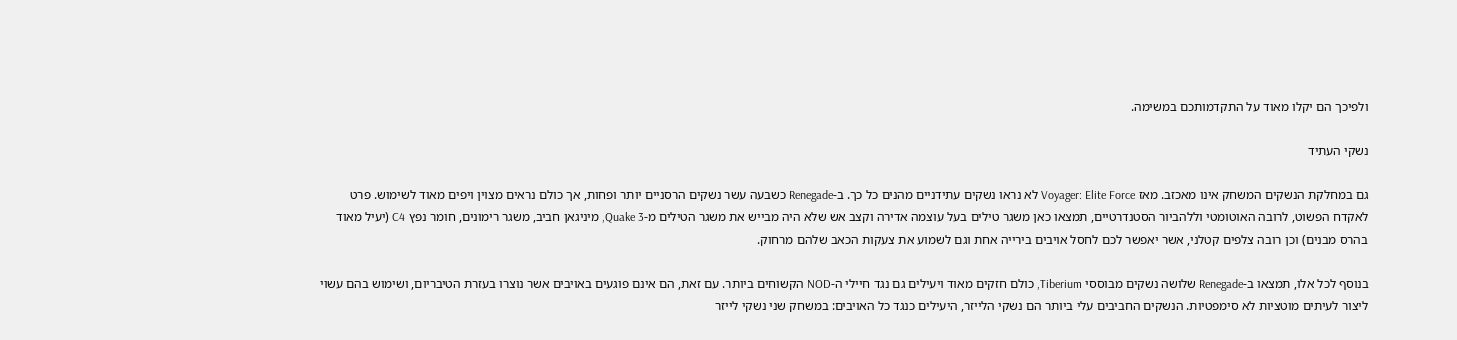ולפיכך הם יקלו מאוד על התקדמותכם במשימה.

נשקי העתיד

גם במחלקת הנשקים המשחק אינו מאכזב. מאז Voyager: Elite Force לא נראו נשקים עתידניים מהנים כל כך. ב-Renegade כשבעה עשר נשקים הרסניים יותר ופחות, אך כולם נראים מצוין ויפים מאוד לשימוש. פרט לאקדח הפשוט, לרובה האוטומטי וללהביור הסטנדרטיים, תמצאו כאן משגר טילים בעל עוצמה אדירה וקצב אש שלא היה מבייש את משגר הטילים מ-Quake 3, מיניגאן חביב, משגר רימונים, חומר נפץ C4 (יעיל מאוד בהרס מבנים) וכן רובה צלפים קטלני, אשר יאפשר לכם לחסל אויבים בירייה אחת וגם לשמוע את צעקות הכאב שלהם מרחוק.

בנוסף לכל אלו, תמצאו ב-Renegade שלושה נשקים מבוססי Tiberium, כולם חזקים מאוד ויעילים גם נגד חיילי ה-NOD הקשוחים ביותר. עם זאת, הם אינם פוגעים באויבים אשר נוצרו בעזרת הטיבריום, ושימוש בהם עשוי ליצור לעיתים מוטציות לא סימפטיות. הנשקים החביבים עלי ביותר הם נשקי הלייזר, היעילים כנגד כל האויבים: במשחק שני נשקי לייזר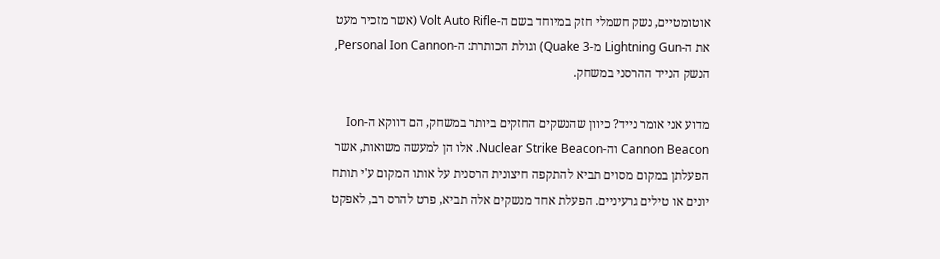אוטומטיים, נשק חשמלי חזק במיוחד בשם ה-Volt Auto Rifle (אשר מזכיר מעט את ה-Lightning Gun מ-Quake 3) וגולת הכותרת: ה-Personal Ion Cannon, הנשק הנייד ההרסני במשחק.

מדוע אני אומר נייד? כיוון שהנשקים החזקים ביותר במשחק, הם דווקא ה-Ion Cannon Beacon וה-Nuclear Strike Beacon. אלו הן למעשה משואות, אשר הפעלתן במקום מסוים תביא להתקפה חיצונית הרסנית על אותו המקום ע'י תותח יונים או טילים גרעיניים. הפעלת אחד מנשקים אלה תביא, פרט להרס רב, לאפקט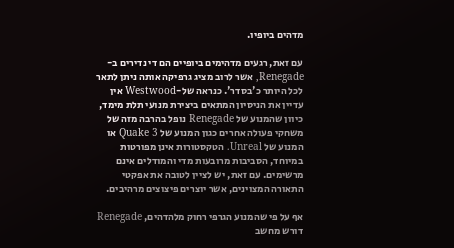מדהים ביופיו.

עם זאת, רגעים מדהימים ביופיים הם די נדירים ב-Renegade, אשר לרוב מציג גרפיקה אותה ניתן לתאר לכל היותר כ'בסדר'. כנראה של-Westwood אין עדיין את הניסיון המתאים ביצירת מנועי תלת מימד, כיוון שהמנוע של Renegade נופל בהרבה מזה של משחקי פעולה אחרים כגון המנוע של Quake 3 או המנוע של Unreal. הטקסטורות אינן מפורטות במיוחד, הסביבות מרובעות מדי והמודלים אינם מרשימים. עם זאת, יש לציין לטובה את אפקטי התאורה המצוינים, אשר יוצרים פיצוצים מרהיבים.

אף על פי שהמנוע הגרפי רחוק מלהדהים, Renegade דורש מחשב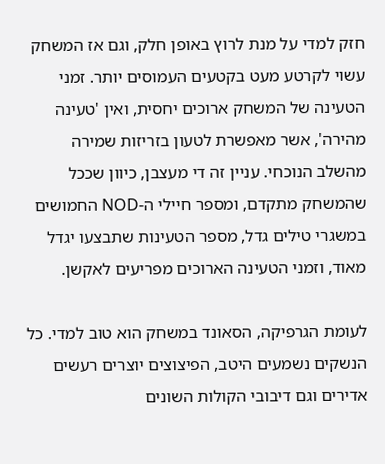חזק למדי על מנת לרוץ באופן חלק, וגם אז המשחק עשוי לקרטע מעט בקטעים העמוסים יותר. זמני הטעינה של המשחק ארוכים יחסית, ואין 'טעינה מהירה', אשר מאפשרת לטעון בזריזות שמירה מהשלב הנוכחי. עניין זה די מעצבן, כיוון שככל שהמשחק מתקדם, ומספר חיילי ה-NOD החמושים במשגרי טילים גדל, מספר הטעינות שתבצעו יגדל מאוד, וזמני הטעינה הארוכים מפריעים לאקשן.

לעומת הגרפיקה, הסאונד במשחק הוא טוב למדי. כל הנשקים נשמעים היטב, הפיצוצים יוצרים רעשים אדירים וגם דיבובי הקולות השונים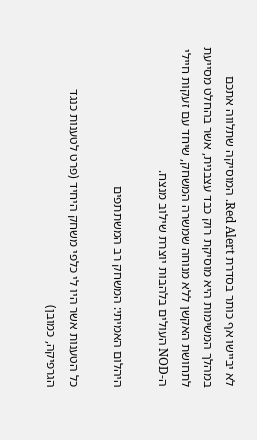לא יביישו אף כותר בסדרת Red Alert. המוסיקה שתלווה אתכם במהלך המשימות היא מוסיקת רוק כבד עצבנית, אשר בהחלט מסייעת לתחושת האקשן ללא מנוחה שמשרה המשחק, שיחד עם זעקות חיילי ה-NOD העולים בלהבות יוצרת שילוב מנצח.

היהלום האמיתי: המשחק רב המשתתפים

כל הטענות אשר היו לי כלפי משחק היחיד (פרט לטענות כנגד הגרפיקה, כמובן)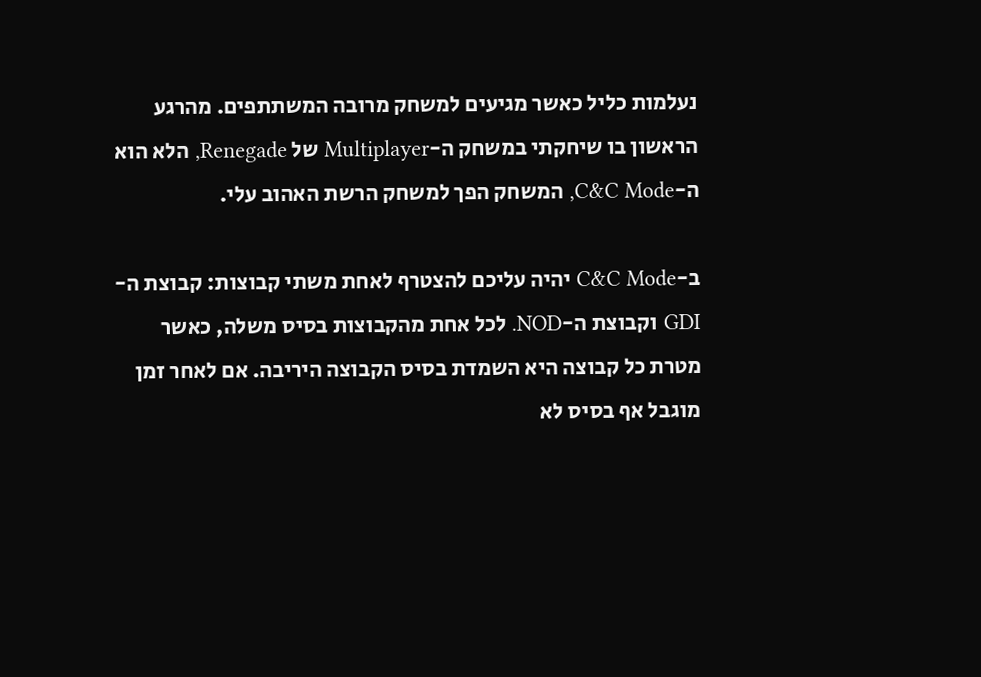נעלמות כליל כאשר מגיעים למשחק מרובה המשתתפים. מהרגע הראשון בו שיחקתי במשחק ה-Multiplayer של Renegade, הלא הוא ה-C&C Mode, המשחק הפך למשחק הרשת האהוב עלי.

ב-C&C Mode יהיה עליכם להצטרף לאחת משתי קבוצות: קבוצת ה-GDI וקבוצת ה-NOD. לכל אחת מהקבוצות בסיס משלה, כאשר מטרת כל קבוצה היא השמדת בסיס הקבוצה היריבה. אם לאחר זמן מוגבל אף בסיס לא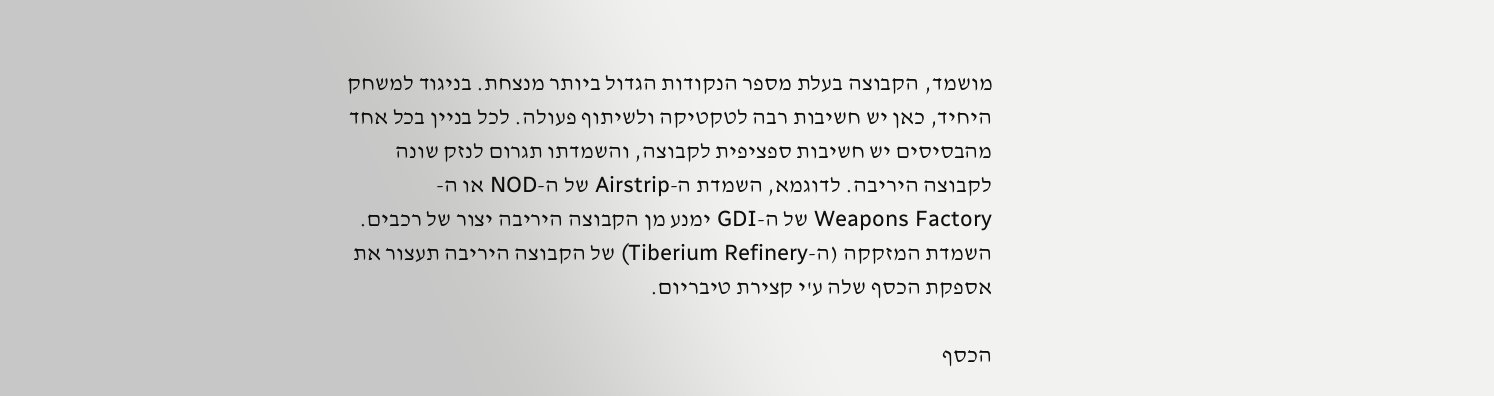מושמד, הקבוצה בעלת מספר הנקודות הגדול ביותר מנצחת. בניגוד למשחק היחיד, כאן יש חשיבות רבה לטקטיקה ולשיתוף פעולה. לכל בניין בכל אחד מהבסיסים יש חשיבות ספציפית לקבוצה, והשמדתו תגרום לנזק שונה לקבוצה היריבה. לדוגמא, השמדת ה-Airstrip של ה-NOD או ה-Weapons Factory של ה-GDI ימנע מן הקבוצה היריבה יצור של רכבים. השמדת המזקקה (ה-Tiberium Refinery) של הקבוצה היריבה תעצור את אספקת הכסף שלה ע'י קצירת טיבריום.

הכסף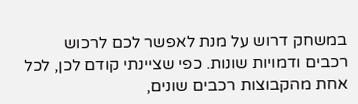במשחק דרוש על מנת לאפשר לכם לרכוש רכבים ודמויות שונות. כפי שציינתי קודם לכן, לכל אחת מהקבוצות רכבים שונים,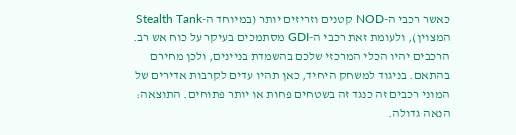כאשר רכבי ה-NOD קטנים וזריזים יותר (במיוחד ה-Stealth Tank המצוין), ולעומת זאת רכבי ה-GDI מסתמכים בעיקר על כוח אש רב. הרכבים יהיו הכלי המרכזי שלכם בהשמדת בניינים, ולכן מחירם בהתאם. בניגוד למשחק היחיד, כאן תהיו עדים לקרבות אדירים של המוני רכבים זה כנגד זה בשטחים פחות או יותר פתוחים. התוצאה: הנאה גדולה.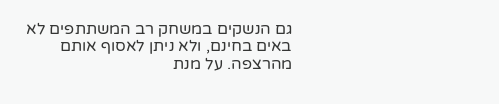גם הנשקים במשחק רב המשתתפים לא באים בחינם, ולא ניתן לאסוף אותם מהרצפה. על מנת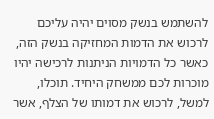להשתמש בנשק מסוים יהיה עליכם לרכוש את הדמות המחזיקה בנשק הזה, כאשר כל הדמויות הניתנות לרכישה יהיו מוכרות לכם ממשחק היחיד. תוכלו, למשל, לרכוש את דמותו של הצלף, אשר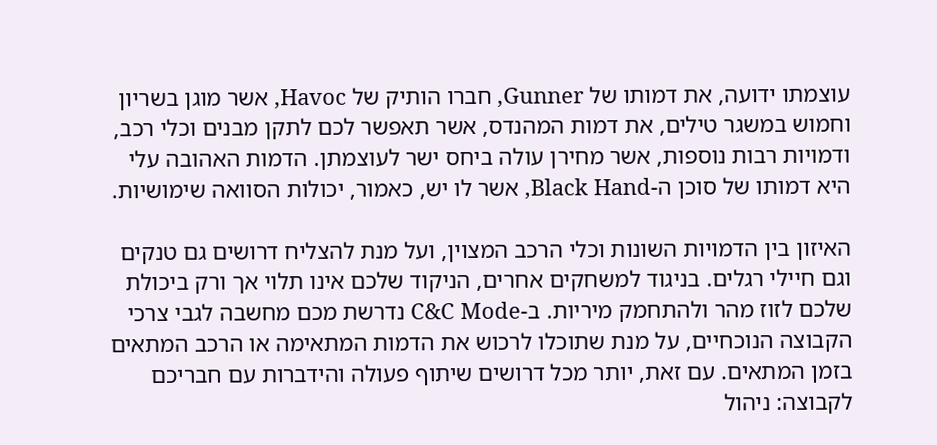עוצמתו ידועה, את דמותו של Gunner, חברו הותיק של Havoc, אשר מוגן בשריון וחמוש במשגר טילים, את דמות המהנדס, אשר תאפשר לכם לתקן מבנים וכלי רכב, ודמויות רבות נוספות, אשר מחירן עולה ביחס ישר לעוצמתן. הדמות האהובה עלי היא דמותו של סוכן ה-Black Hand, אשר לו יש, כאמור, יכולות הסוואה שימושיות.

האיזון בין הדמויות השונות וכלי הרכב המצוין, ועל מנת להצליח דרושים גם טנקים וגם חיילי רגלים. בניגוד למשחקים אחרים, הניקוד שלכם אינו תלוי אך ורק ביכולת שלכם לזוז מהר ולהתחמק מיריות. ב-C&C Mode נדרשת מכם מחשבה לגבי צרכי הקבוצה הנוכחיים, על מנת שתוכלו לרכוש את הדמות המתאימה או הרכב המתאים בזמן המתאים. עם זאת, יותר מכל דרושים שיתוף פעולה והידברות עם חבריכם לקבוצה: ניהול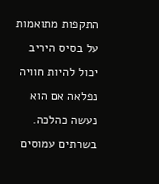התקפות מתואמות על בסיס היריב יכול להיות חוויה נפלאה אם הוא נעשה כהלכה. בשרתים עמוסים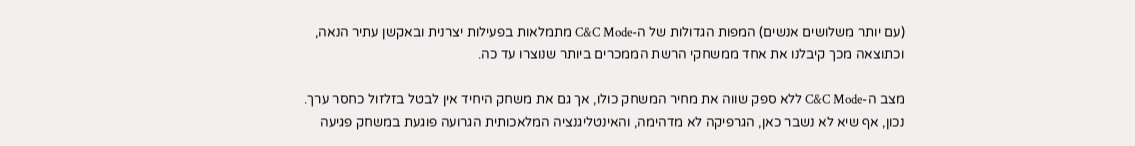(עם יותר משלושים אנשים) המפות הגדולות של ה-C&C Mode מתמלאות בפעילות יצרנית ובאקשן עתיר הנאה, וכתוצאה מכך קיבלנו את אחד ממשחקי הרשת הממכרים ביותר שנוצרו עד כה.

מצב ה-C&C Mode ללא ספק שווה את מחיר המשחק כולו, אך גם את משחק היחיד אין לבטל בזלזול כחסר ערך. נכון, אף שיא לא נשבר כאן, הגרפיקה לא מדהימה, והאינטליגנציה המלאכותית הגרועה פוגעת במשחק פגיעה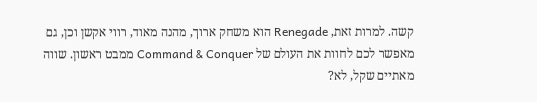קשה. למרות זאת, Renegade הוא משחק ארוך, מהנה מאוד, רווי אקשן וכן, גם מאפשר לכם לחוות את העולם של Command & Conquer ממבט ראשון. שווה מאתיים שקל, לא?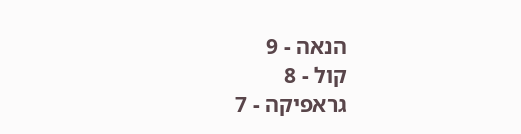הנאה - 9
קול - 8
גראפיקה - 7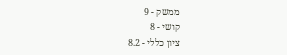ממשק - 9
קושי - 8
ציון כללי - 8.2